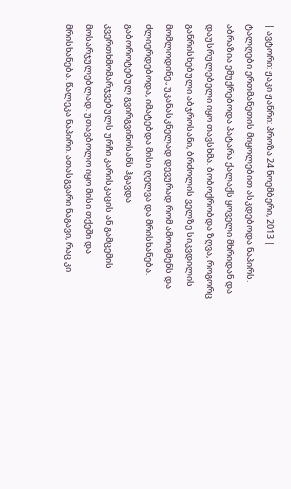| ავტორი: ჟაკი ჟანრი: პროზა 24 ნოემბერი, 2013 |
ტალღები ერთმანეთის მიყოლებით ასკდებოდა ნაპირს. აბრაზია ემუქრებოდა პატარა ქალაქს ყოველი მხრიდან და დაუსრულებელი იყო თავსხმა. ბობოქრობდა ზღვა, როგორც განრისხებული აბჯროსანი, ბრძოლის ველზე სიკვდილის მომლოდინე., უკანასკნელად დევურად რომ ამოიგმენს და ძლიერდებოდა, იმატებდა მისი ღელვა და მრისხანება. გაბოროტებულ გვირგვინოსანს ჰგავდა კვერთხმომარჯვებულს ურჩი კარისკაცის ან გამცემის მოსარჯულებლად. უთავბოლო იყო მისი თქეში და მრისხანება. წალეკა ნაპირი. ათასგვარი ნაგავი, რაც კი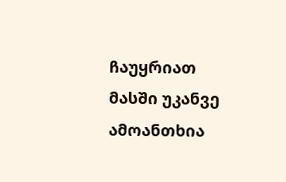ჩაუყრიათ მასში უკანვე ამოანთხია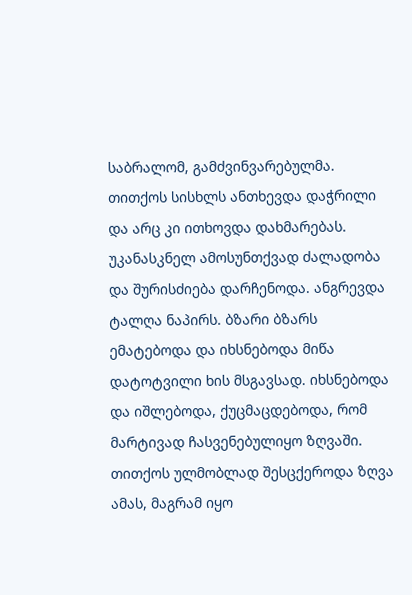საბრალომ, გამძვინვარებულმა. თითქოს სისხლს ანთხევდა დაჭრილი და არც კი ითხოვდა დახმარებას. უკანასკნელ ამოსუნთქვად ძალადობა და შურისძიება დარჩენოდა. ანგრევდა ტალღა ნაპირს. ბზარი ბზარს ემატებოდა და იხსნებოდა მიწა დატოტვილი ხის მსგავსად. იხსნებოდა და იშლებოდა, ქუცმაცდებოდა, რომ მარტივად ჩასვენებულიყო ზღვაში. თითქოს ულმობლად შესცქეროდა ზღვა ამას, მაგრამ იყო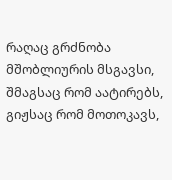რაღაც გრძნობა მშობლიურის მსგავსი, შმაგსაც რომ აატირებს, გიჟსაც რომ მოთოკავს,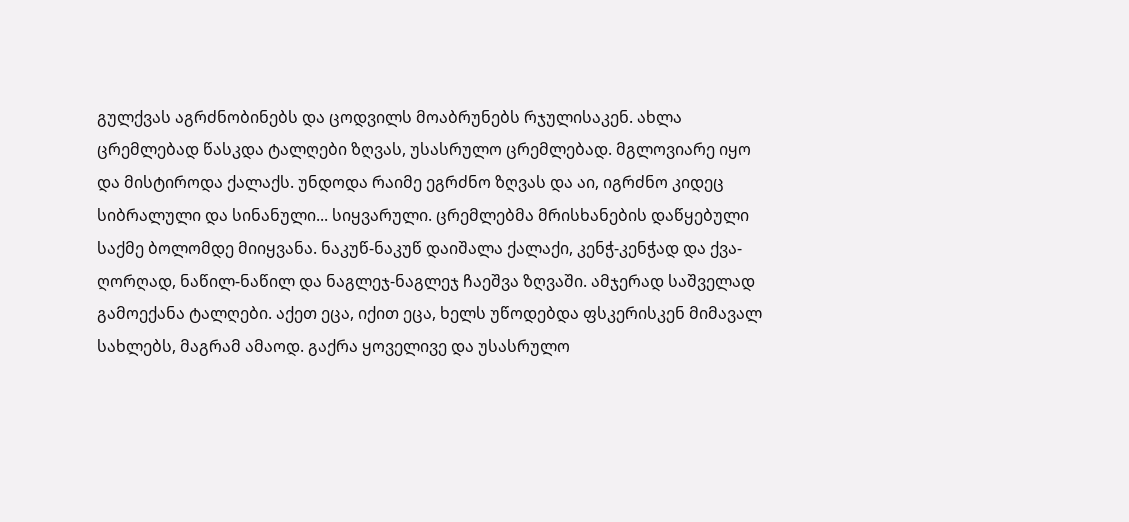გულქვას აგრძნობინებს და ცოდვილს მოაბრუნებს რჯულისაკენ. ახლა ცრემლებად წასკდა ტალღები ზღვას, უსასრულო ცრემლებად. მგლოვიარე იყო და მისტიროდა ქალაქს. უნდოდა რაიმე ეგრძნო ზღვას და აი, იგრძნო კიდეც სიბრალული და სინანული... სიყვარული. ცრემლებმა მრისხანების დაწყებული საქმე ბოლომდე მიიყვანა. ნაკუწ-ნაკუწ დაიშალა ქალაქი, კენჭ-კენჭად და ქვა-ღორღად, ნაწილ-ნაწილ და ნაგლეჯ-ნაგლეჯ ჩაეშვა ზღვაში. ამჯერად საშველად გამოექანა ტალღები. აქეთ ეცა, იქით ეცა, ხელს უწოდებდა ფსკერისკენ მიმავალ სახლებს, მაგრამ ამაოდ. გაქრა ყოველივე და უსასრულო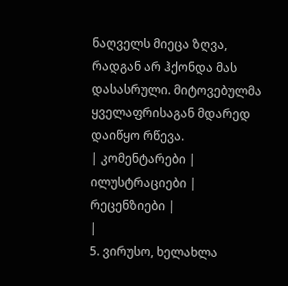ნაღველს მიეცა ზღვა, რადგან არ ჰქონდა მას დასასრული. მიტოვებულმა ყველაფრისაგან მდარედ დაიწყო რწევა.
| კომენტარები |
ილუსტრაციები |
რეცენზიები |
|
5. ვირუსო, ხელახლა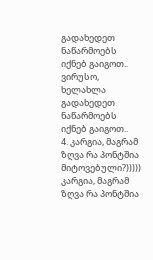გადახედეთ ნაწარმოებს იქნებ გაიგოთ..
ვირუსო, ხელახლა გადახედეთ ნაწარმოებს იქნებ გაიგოთ..
4. კარგია, მაგრამ ზღვა რა პონტშია მიტოვებული?))))) კარგია, მაგრამ ზღვა რა პონტშია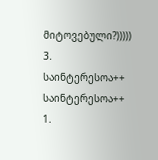მიტოვებული?)))))
3. საინტერესოა++ საინტერესოა++
1.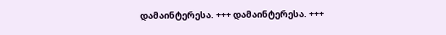დამაინტერესა. +++ დამაინტერესა. +++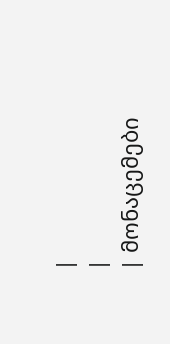|
|
| მონაცემები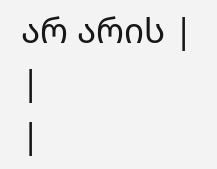არ არის |
|
|